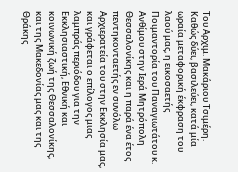Του Αρχιμ. Μακάριου Τσιμέρη.
Καθώς δύει, βασιλεύει, κατά μία ωραία μεταφορική έκφραση του λαού μας, η εικοσαετής Ποιμαντορία του Παναγιωτάτου κ. Ανθίμου στην Ιερά Μητρόπολη Θεσσαλονίκης και η παρά ένα έτος πεντηκονταετής εν συνόλω Αρχιερατεία του στην Εκκλησία μας, και γράφεται ο επίλογος μιας λαμπράς περιόδου για την Εκκλησιαστική, Εθνική και κοινωνική ζωή της Θεσσαλονίκης, και της Μακεδονίας μας και της Θράκης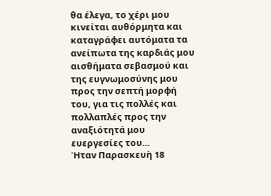θα έλεγα, το χέρι μου κινείται αυθόρμητα και καταγράφει αυτόματα τα ανείπωτα της καρδιάς μου αισθήματα σεβασμού και της ευγνωμοσύνης μου προς την σεπτή μορφή του, για τις πολλές και πολλαπλές προς την αναξιότητά μου ευεργεσίες του…
Ήταν Παρασκευὴ 18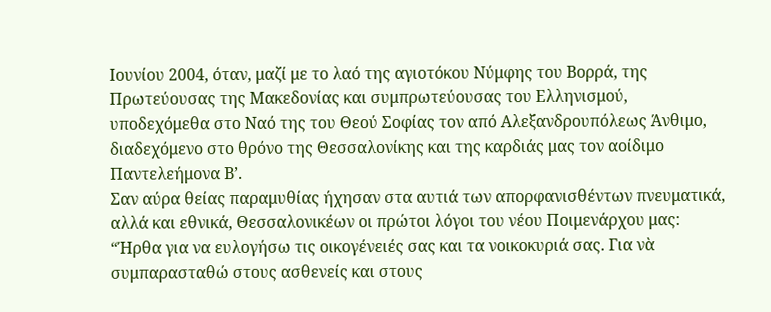Ιουνίου 2004, όταν, μαζί με το λαό της αγιοτόκου Νύμφης του Βορρά, της Πρωτεύουσας της Μακεδονίας και συμπρωτεύουσας του Ελληνισμού, υποδεχόμεθα στο Ναό της του Θεού Σοφίας τον από Αλεξανδρουπόλεως Άνθιμο, διαδεχόμενο στο θρόνο της Θεσσαλονίκης και της καρδιάς μας τον αοίδιμο Παντελεήμονα Β’.
Σαν αύρα θείας παραμυθίας ήχησαν στα αυτιά των απορφανισθέντων πνευματικά, αλλά και εθνικά, Θεσσαλονικέων οι πρώτοι λόγοι του νέου Ποιμενάρχου μας:
“Ήρθα για να ευλογήσω τις οικογένειές σας και τα νοικοκυριά σας. Για νὰ συμπαρασταθώ στους ασθενείς και στους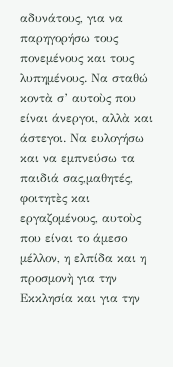αδυνάτους, για να παρηγορήσω τους πονεμένους και τους λυπημένους. Να σταθώ κοντὰ σ’ αυτοὺς που είναι άνεργοι, αλλὰ και άστεγοι. Να ευλογήσω και να εμπνεύσω τα παιδιά σας,μαθητές, φοιτητὲς και εργαζομένους, αυτοὺς που είναι το άμεσο μέλλον, η ελπίδα και η προσμονὴ για την Εκκλησία και για την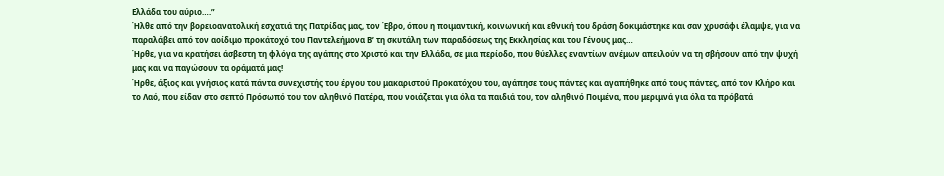Ελλάδα του αύριο….”
Ήλθε από την βορειοανατολική εσχατιά της Πατρίδας μας, τον Έβρο, όπου η ποιμαντική, κοινωνική και εθνική του δράση δοκιμάστηκε και σαν χρυσάφι έλαμψε, για να παραλάβει από τον αοίδιμο προκάτοχό του Παντελεήμονα Β’ τη σκυτάλη των παραδόσεως της Εκκλησίας και του Γένους μας…
Ήρθε, για να κρατήσει άσβεστη τη φλόγα της αγάπης στο Χριστό και την Ελλάδα, σε μια περίοδο, που θύελλες εναντίων ανέμων απειλούν να τη σβήσουν από την ψυχή μας και να παγώσουν τα οράματά μας!
Ήρθε, άξιος και γνήσιος κατά πάντα συνεχιστής του έργου του μακαριστού Προκατόχου του, αγάπησε τους πάντες και αγαπήθηκε από τους πάντες, από τον Κλήρο και το Λαό, που είδαν στο σεπτό Πρόσωπό του τον αληθινό Πατέρα, που νοιάζεται για όλα τα παιδιά του, τον αληθινό Ποιμένα, που μεριμνά για όλα τα πρόβατά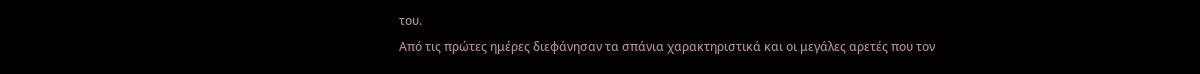του.
Από τις πρώτες ημέρες διεφάνησαν τα σπάνια χαρακτηριστικά και οι μεγάλες αρετές που τον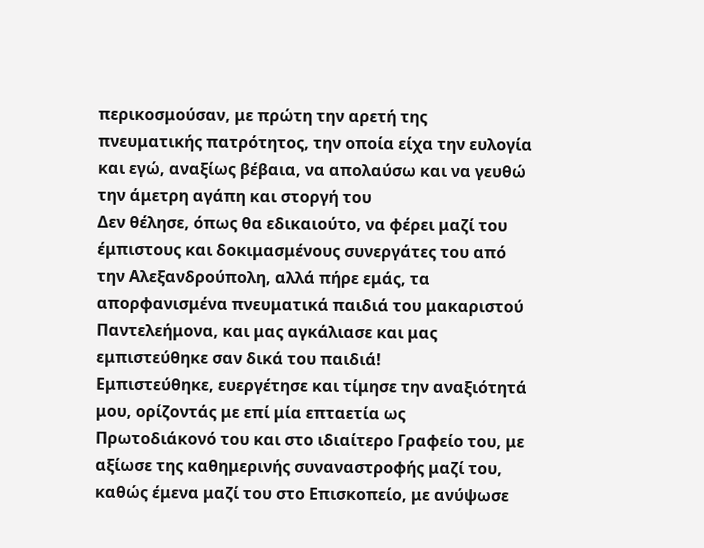περικοσμούσαν, με πρώτη την αρετή της πνευματικής πατρότητος, την οποία είχα την ευλογία και εγώ, αναξίως βέβαια, να απολαύσω και να γευθώ την άμετρη αγάπη και στοργή του
Δεν θέλησε, όπως θα εδικαιούτο, να φέρει μαζί του έμπιστους και δοκιμασμένους συνεργάτες του από την Αλεξανδρούπολη, αλλά πήρε εμάς, τα απορφανισμένα πνευματικά παιδιά του μακαριστού Παντελεήμονα, και μας αγκάλιασε και μας εμπιστεύθηκε σαν δικά του παιδιά!
Εμπιστεύθηκε, ευεργέτησε και τίμησε την αναξιότητά μου, ορίζοντάς με επί μία επταετία ως Πρωτοδιάκονό του και στο ιδιαίτερο Γραφείο του, με αξίωσε της καθημερινής συναναστροφής μαζί του, καθώς έμενα μαζί του στο Επισκοπείο, με ανύψωσε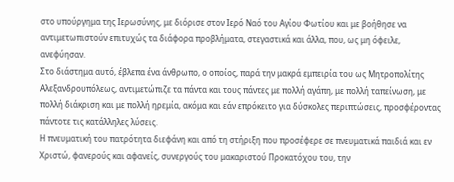στο υπούργημα της Ιερωσύνης, με διόρισε στον Ιερό Ναό του Αγίου Φωτίου και με βοήθησε να αντιμετωπιστούν επιτυχώς τα διάφορα προβλήματα, στεγαστικά και άλλα, που, ως μη όφειλε, ανεφύησαν.
Στο διάστημα αυτό, έβλεπα ένα άνθρωπο, ο οποίος, παρά την μακρά εμπειρία του ως Μητροπολίτης Αλεξανδρουπόλεως, αντιμετώπιζε τα πάντα και τους πάντες με πολλή αγάπη, με πολλή ταπείνωση, με πολλή διάκριση και με πολλή ηρεμία, ακόμα και εάν επρόκειτο για δύσκολες περιπτώσεις, προσφέροντας πάντοτε τις κατάλληλες λύσεις.
Η πνευματική του πατρότητα διεφάνη και από τη στήριξη που προσέφερε σε πνευματικά παιδιά και εν Χριστώ, φανερούς και αφανείς, συνεργούς του μακαριστού Προκατόχου του, την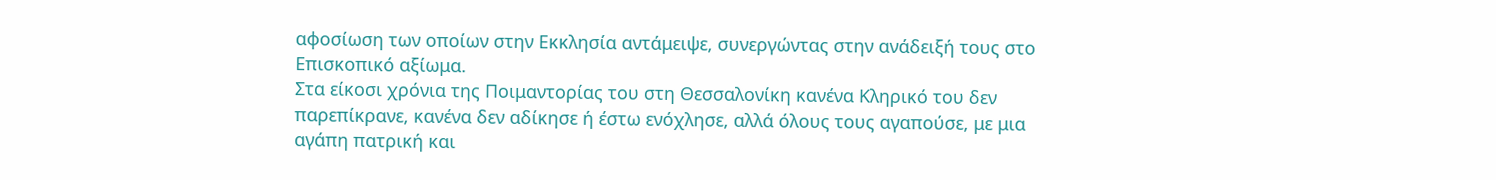αφοσίωση των οποίων στην Εκκλησία αντάμειψε, συνεργώντας στην ανάδειξή τους στο Επισκοπικό αξίωμα.
Στα είκοσι χρόνια της Ποιμαντορίας του στη Θεσσαλονίκη κανένα Κληρικό του δεν παρεπίκρανε, κανένα δεν αδίκησε ή έστω ενόχλησε, αλλά όλους τους αγαπούσε, με μια αγάπη πατρική και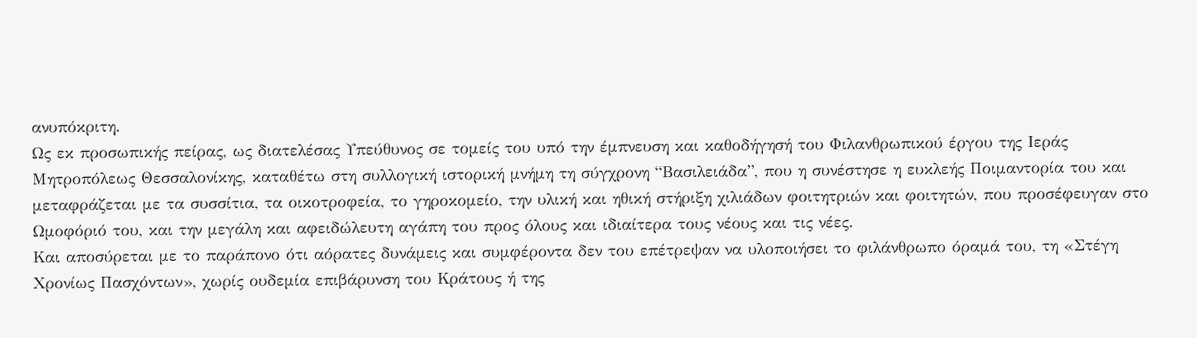ανυπόκριτη.
Ως εκ προσωπικής πείρας, ως διατελέσας Υπεύθυνος σε τομείς του υπό την έμπνευση και καθοδήγησή του Φιλανθρωπικού έργου της Ιεράς Μητροπόλεως Θεσσαλονίκης, καταθέτω στη συλλογική ιστορική μνήμη τη σύγχρονη “Βασιλειάδα”, που η συνέστησε η ευκλεής Ποιμαντορία του και μεταφράζεται με τα συσσίτια, τα οικοτροφεία, το γηροκομείο, την υλική και ηθική στήριξη χιλιάδων φοιτητριών και φοιτητών, που προσέφευγαν στο Ωμοφόριό του, και την μεγάλη και αφειδώλευτη αγάπη του προς όλους και ιδιαίτερα τους νέους και τις νέες.
Και αποσύρεται με το παράπονο ότι αόρατες δυνάμεις και συμφέροντα δεν του επέτρεψαν να υλοποιήσει το φιλάνθρωπο όραμά του, τη «Στέγη Χρονίως Πασχόντων», χωρίς ουδεμία επιβάρυνση του Κράτους ή της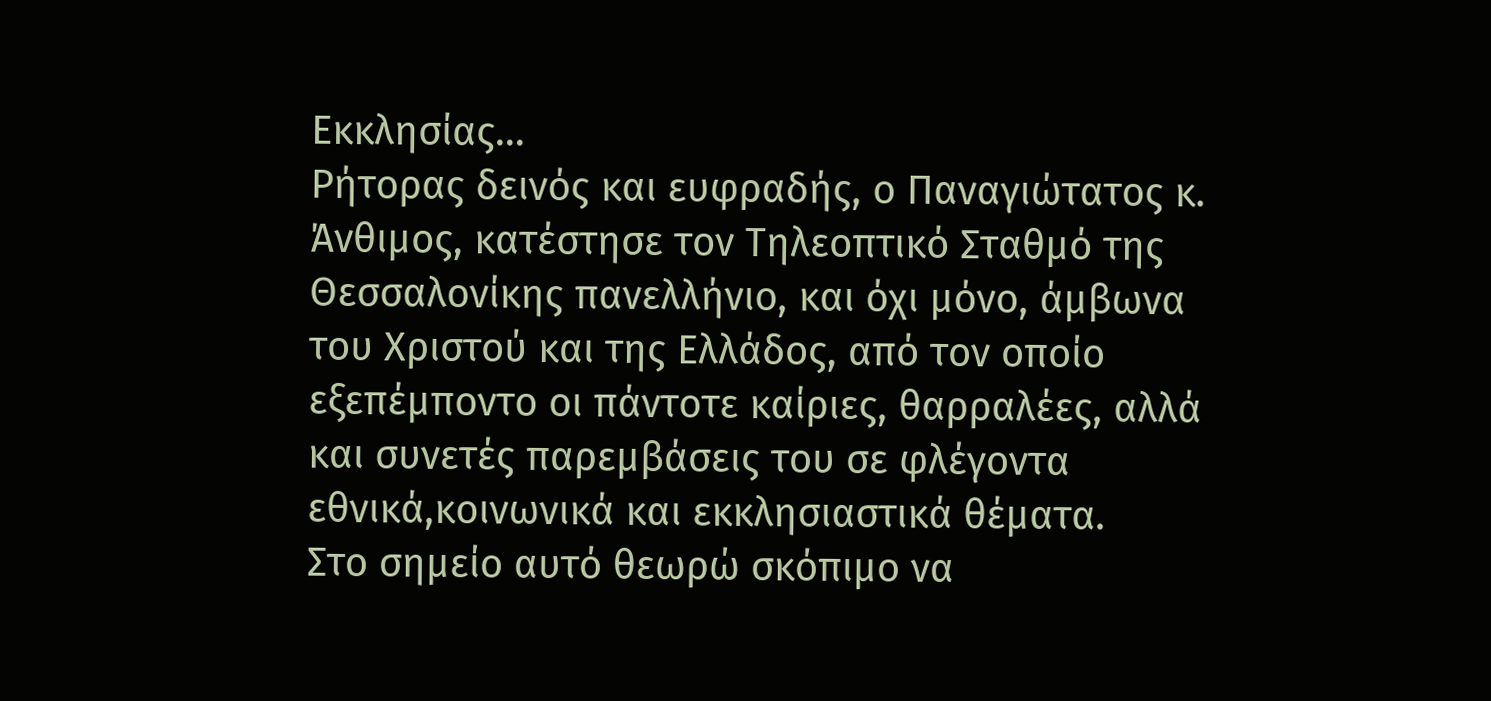Εκκλησίας…
Ρήτορας δεινός και ευφραδής, ο Παναγιώτατος κ. Άνθιμος, κατέστησε τον Τηλεοπτικό Σταθμό της Θεσσαλονίκης πανελλήνιο, και όχι μόνο, άμβωνα του Χριστού και της Ελλάδος, από τον οποίο εξεπέμποντο οι πάντοτε καίριες, θαρραλέες, αλλά και συνετές παρεμβάσεις του σε φλέγοντα εθνικά,κοινωνικά και εκκλησιαστικά θέματα.
Στο σημείο αυτό θεωρώ σκόπιμο να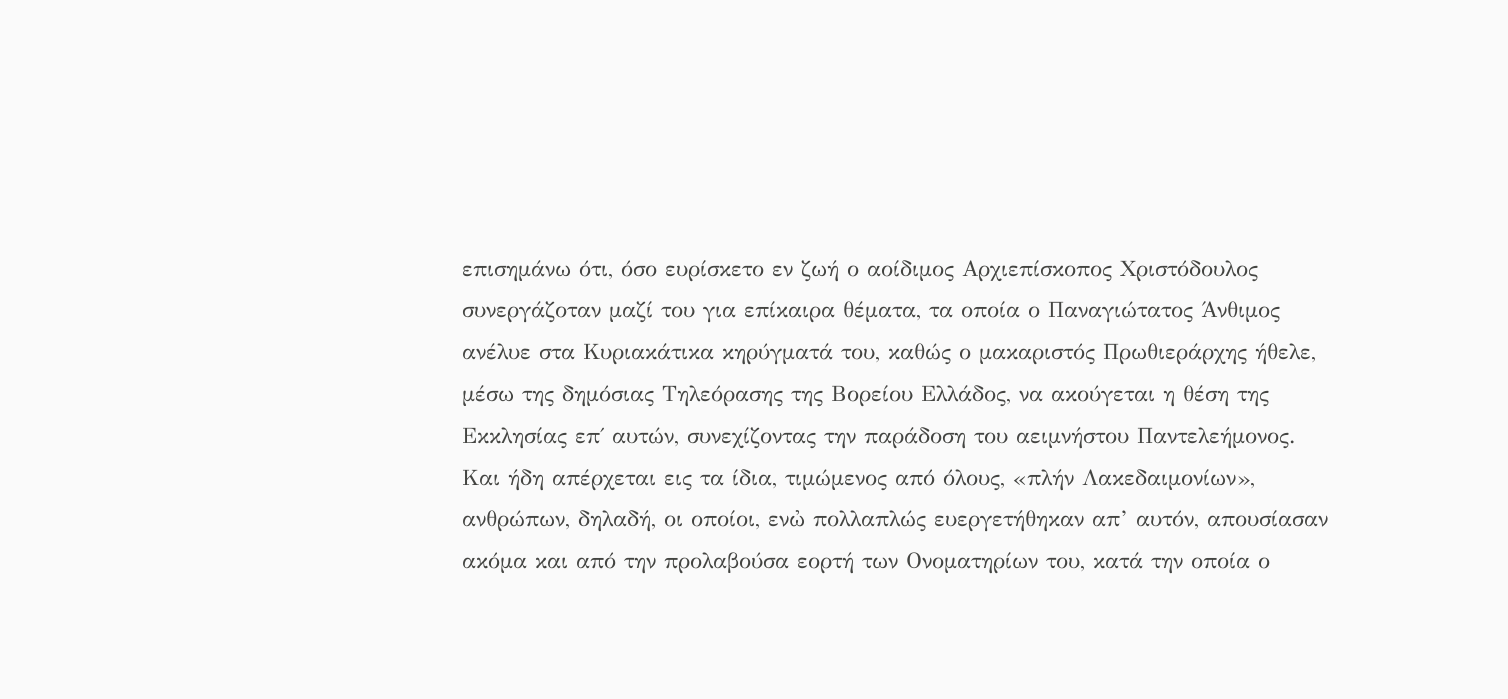επισημάνω ότι, όσο ευρίσκετο εν ζωή ο αοίδιμος Αρχιεπίσκοπος Χριστόδουλος συνεργάζοταν μαζί του για επίκαιρα θέματα, τα οποία ο Παναγιώτατος Άνθιμος ανέλυε στα Κυριακάτικα κηρύγματά του, καθώς ο μακαριστός Πρωθιεράρχης ήθελε, μέσω της δημόσιας Τηλεόρασης της Βορείου Ελλάδος, να ακούγεται η θέση της Εκκλησίας επ΄ αυτών, συνεχίζοντας την παράδοση του αειμνήστου Παντελεήμονος.
Και ήδη απέρχεται εις τα ίδια, τιμώμενος από όλους, «πλήν Λακεδαιμονίων», ανθρώπων, δηλαδή, οι οποίοι, ενὠ πολλαπλώς ευεργετήθηκαν απ’ αυτόν, απουσίασαν ακόμα και από την προλαβούσα εορτή των Ονοματηρίων του, κατά την οποία ο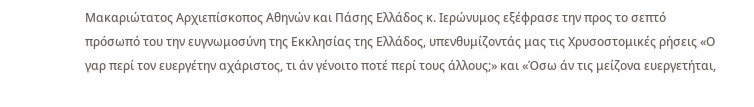Μακαριώτατος Αρχιεπίσκοπος Αθηνών και Πάσης Ελλάδος κ. Ιερώνυμος εξέφρασε την προς το σεπτό πρόσωπό του την ευγνωμοσύνη της Εκκλησίας της Ελλάδος, υπενθυμίζοντάς μας τις Χρυσοστομικές ρήσεις «Ο γαρ περί τον ευεργέτην αχάριστος, τι άν γένοιτο ποτέ περί τους άλλους;» και «Όσω άν τις μείζονα ευεργετήται,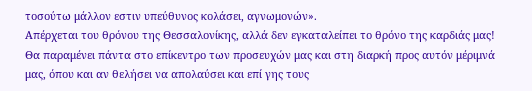τοσούτω μάλλον εστιν υπεύθυνος κολάσει, αγνωμονών».
Απέρχεται του θρόνου της Θεσσαλονίκης, αλλά δεν εγκαταλείπει το θρόνο της καρδιάς μας!
Θα παραμένει πάντα στο επίκεντρο των προσευχών μας και στη διαρκή προς αυτόν μέριμνά μας, όπου και αν θελήσει να απολαύσει και επί γης τους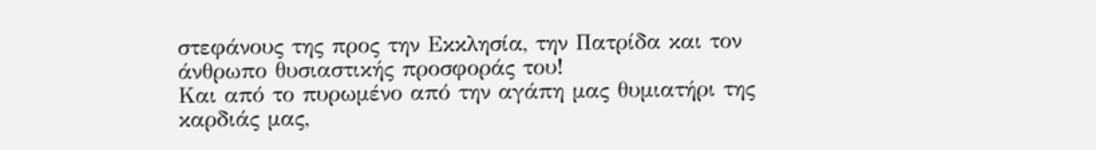στεφάνους της προς την Εκκλησία, την Πατρίδα και τον άνθρωπο θυσιαστικής προσφοράς του!
Και από το πυρωμένο από την αγάπη μας θυμιατήρι της καρδιάς μας,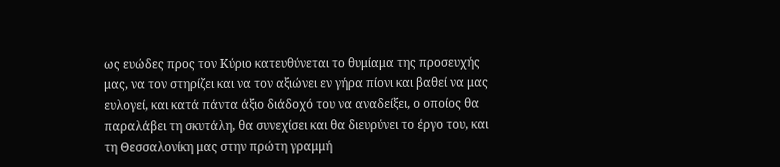ως ευώδες προς τον Κύριο κατευθύνεται το θυμίαμα της προσευχής μας, να τον στηρίζει και να τον αξιώνει εν γήρα πίονι και βαθεί να μας ευλογεί, και κατά πάντα άξιο διάδοχό του να αναδείξει, ο οποίος θα παραλάβει τη σκυτάλη, θα συνεχίσει και θα διευρύνει το έργο του, και τη Θεσσαλονίκη μας στην πρώτη γραμμή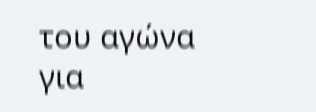του αγώνα για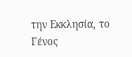την Εκκλησία, το Γένος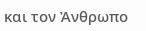και τον Ἀνθρωπο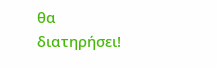θα διατηρήσει!